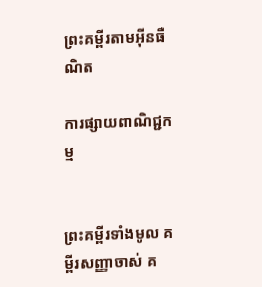ព្រះគម្ពីរតាមអ៊ីនធឺណិត

ការផ្សាយពាណិជ្ជកម្ម


ព្រះគម្ពីរទាំងមូល គម្ពីរសញ្ញាចាស់ គ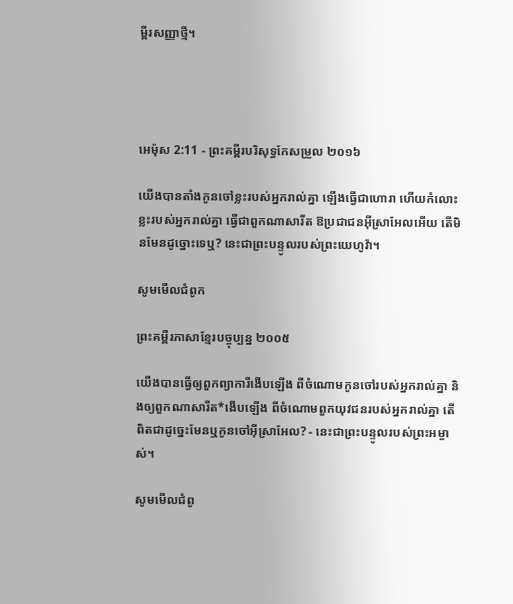ម្ពីរសញ្ញាថ្មី។




អេម៉ុស 2:11 - ព្រះគម្ពីរបរិសុទ្ធកែសម្រួល ២០១៦

យើងបានតាំងកូនចៅខ្លះរបស់អ្នករាល់គ្នា ឡើងធ្វើជាហោរា ហើយកំលោះខ្លះរបស់អ្នករាល់គ្នា ធ្វើជាពួកណាសារីត ឱប្រជាជនអ៊ីស្រា‌អែលអើយ តើមិនមែនដូច្នោះទេឬ? នេះជាព្រះបន្ទូលរបស់ព្រះ‌យេហូវ៉ា។

សូមមើលជំពូក

ព្រះគម្ពីរភាសាខ្មែរបច្ចុប្បន្ន ២០០៥

យើងបានធ្វើឲ្យពួកព្យាការីងើបឡើង ពីចំណោមកូនចៅរបស់អ្នករាល់គ្នា និងឲ្យពួកណាសា‌រីត*ងើបឡើង ពីចំណោមពួកយុវជនរបស់អ្នករាល់គ្នា តើពិតជាដូច្នេះមែនឬកូនចៅអ៊ីស្រា‌អែល? - នេះជាព្រះ‌បន្ទូលរបស់ព្រះ‌អម្ចាស់។

សូមមើលជំពូ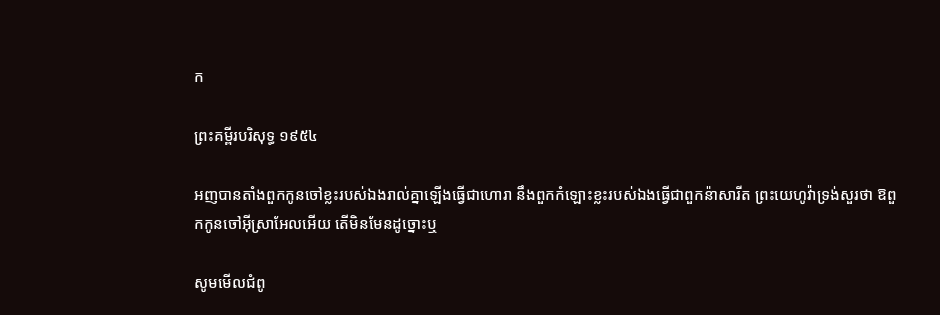ក

ព្រះគម្ពីរបរិសុទ្ធ ១៩៥៤

អញបានតាំងពួកកូនចៅខ្លះរបស់ឯងរាល់គ្នាឡើងធ្វើជាហោរា នឹងពួកកំឡោះខ្លះរបស់ឯងធ្វើជាពួកន៉ាសារីត ព្រះ‌យេហូវ៉ាទ្រង់សួរថា ឱពួកកូនចៅអ៊ីស្រាអែលអើយ តើមិនមែនដូច្នោះឬ

សូមមើលជំពូ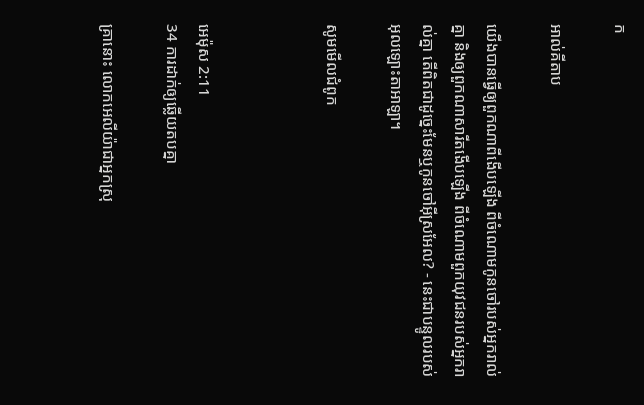ក

អាល់គីតាប

យើងបានធ្វើឲ្យពួកណាពីងើបឡើង ពីចំណោមកូនចៅរបស់អ្នករាល់គ្នា និងឲ្យពួកណាសា‌រីតងើបឡើង ពីចំណោមពួកយុវជនរបស់អ្នករាល់គ្នា តើពិតជាដូច្នេះមែនឬកូនចៅអ៊ីស្រ‌អែល? - នេះជាបន្ទូលរបស់អុលឡោះ‌តាអាឡា។

សូមមើលជំពូក



អេម៉ុស 2:11
34 ការដាក់ឲ្យឆ្លើយតបគ្នា

គ្រានោះ លោកអេលីយ៉ាជាអ្នកស្រុ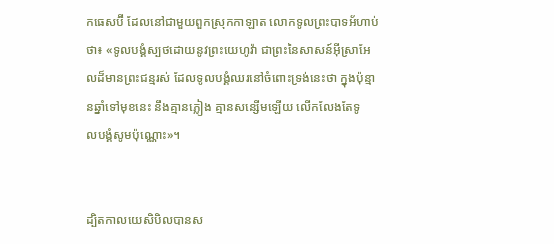កធេសប៊ី ដែលនៅជា‌មួយពួកស្រុកកាឡាត លោកទូលព្រះបាទអ័ហាប់ថា៖ «ទូល‌បង្គំស្បថដោយនូវព្រះ‌យេហូវ៉ា ជាព្រះនៃសាសន៍អ៊ីស្រា‌អែលដ៏មានព្រះ‌ជន្មរស់ ដែលទូល‌បង្គំឈរនៅចំពោះទ្រង់នេះថា ក្នុងប៉ុន្មានឆ្នាំទៅមុខនេះ នឹងគ្មានភ្លៀង គ្មានសន្សើមឡើយ លើកលែងតែទូល‌បង្គំសូមប៉ុណ្ណោះ»។


ដ្បិតកាលយេសិ‌បិលបានស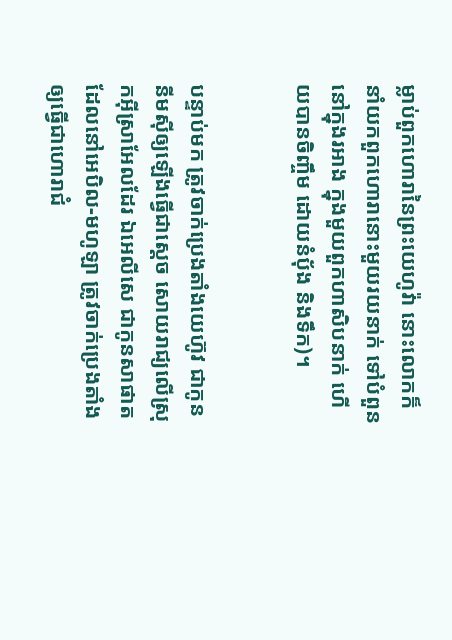ម្លាប់ពួកហោរានៃព្រះ‌យេហូវ៉ា នោះលោកក៏នាំយកពួកហោរានោះមួយរយនាក់ ទៅបំពួននៅក្នុងរអាង ក្នុងមួយពួកហាសិបនាក់ ហើយបានចិញ្ចឹម ដោយនំបុ័ង និងទឹក)។


បន្ទាប់មក ត្រូវចាក់ប្រេងតាំងយេហ៊ូវ ជាកូននីមស៊ីឲ្យឡើងធ្វើជាស្តេច សោយ‌រាជ្យលើស្រុកអ៊ីស្រា‌អែលដែរ ឯអេលី‌សេ ជាកូនសាផាត ដែលនៅអេបិល-មហូឡា ត្រូវចាក់ប្រេងតាំងឲ្យធ្វើជាហោរាជំ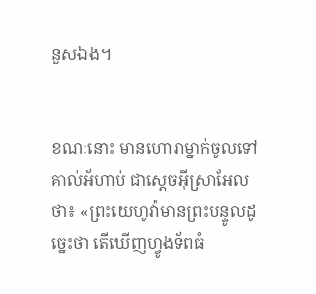នួសឯង។


ខណៈនោះ មានហោរាម្នាក់ចូលទៅគាល់អ័ហាប់ ជាស្តេចអ៊ីស្រា‌អែលថា៖ «ព្រះ‌យេហូវ៉ាមានព្រះ‌បន្ទូលដូច្នេះថា តើឃើញហ្វូងទ័ពធំ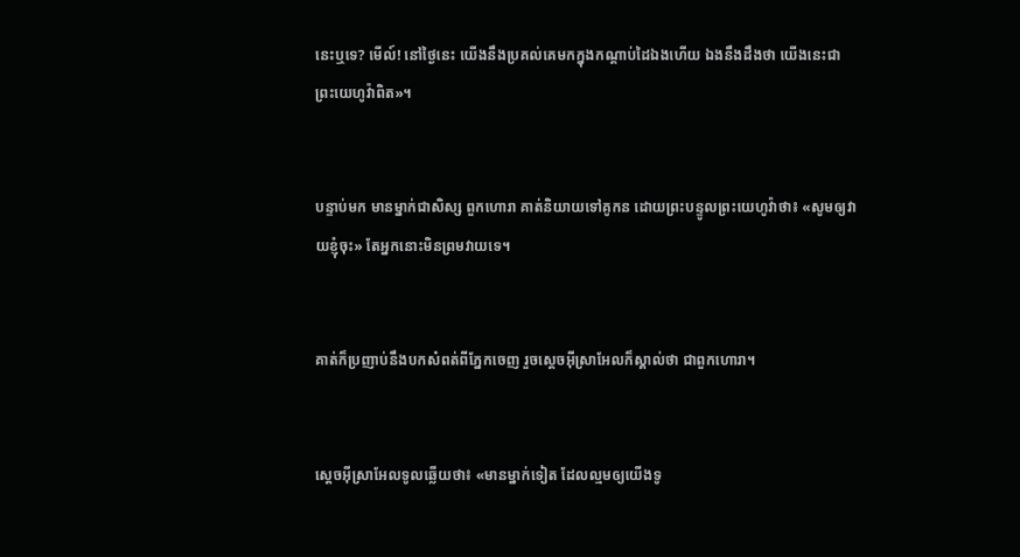នេះឬទេ? មើល៍! នៅថ្ងៃនេះ យើងនឹងប្រគល់គេមកក្នុងកណ្ដាប់ដៃឯងហើយ ឯងនឹងដឹងថា យើងនេះជាព្រះ‌យេហូវ៉ាពិត»។


បន្ទាប់មក មានម្នាក់ជាសិស្ស ពួកហោរា គាត់និយាយទៅគូ‌កន ដោយព្រះ‌បន្ទូលព្រះ‌យេហូវ៉ាថា៖ «សូមឲ្យវាយខ្ញុំចុះ» តែអ្នកនោះមិនព្រមវាយទេ។


គាត់ក៏ប្រញាប់នឹងបកសំពត់ពីភ្នែកចេញ រួចស្តេចអ៊ីស្រា‌អែលក៏ស្គាល់ថា ជាពួកហោរា។


ស្តេចអ៊ីស្រា‌អែលទូលឆ្លើយថា៖ «មានម្នាក់ទៀត ដែលល្មមឲ្យយើងទូ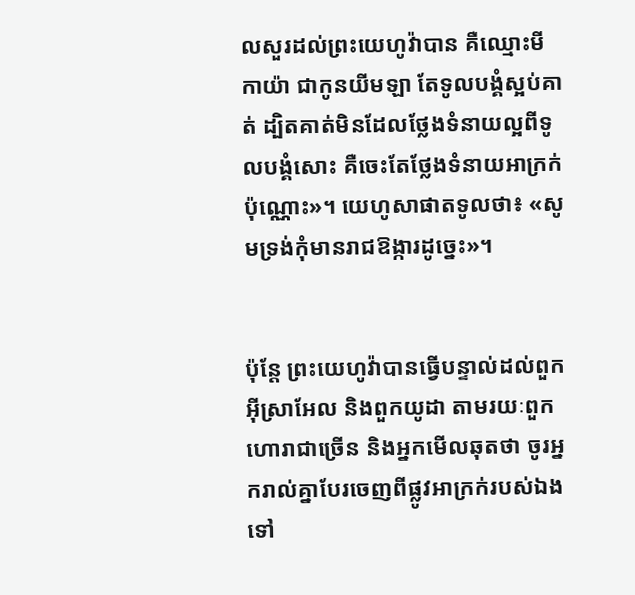លសួរដល់ព្រះ‌យេហូវ៉ាបាន គឺឈ្មោះមីកា‌យ៉ា ជាកូនយីមឡា តែទូល‌បង្គំស្អប់គាត់ ដ្បិតគាត់មិនដែលថ្លែងទំនាយល្អពីទូល‌បង្គំសោះ គឺចេះតែថ្លែងទំនាយអាក្រក់ប៉ុណ្ណោះ»។ យេ‌ហូសា‌ផាតទូលថា៖ «សូមទ្រង់កុំមានរាជ‌ឱង្ការដូច្នេះ»។


ប៉ុន្តែ ព្រះ‌យេហូវ៉ាបានធ្វើបន្ទាល់ដល់ពួកអ៊ីស្រា‌អែល និងពួកយូដា តាមរយៈពួកហោរាជាច្រើន និងអ្នកមើលឆុតថា ចូរអ្នករាល់គ្នាបែរចេញពីផ្លូវអាក្រក់របស់ឯងទៅ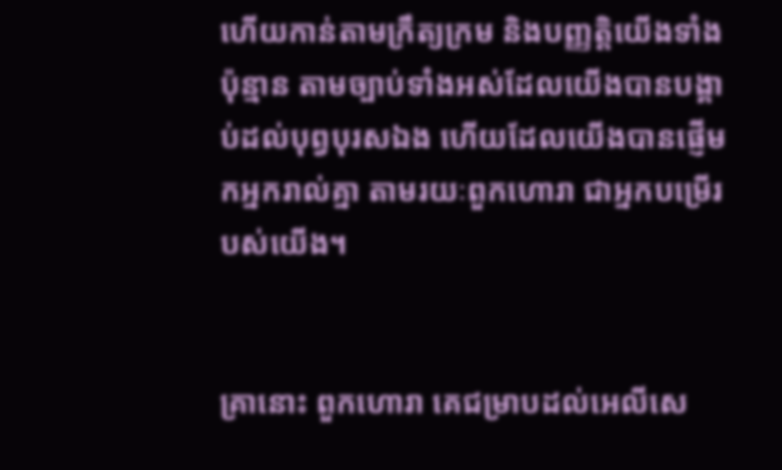ហើយកាន់តាមក្រឹត្យ‌ក្រម និងបញ្ញត្តិយើងទាំងប៉ុន្មាន តាមច្បាប់ទាំងអស់ដែលយើងបានបង្គាប់ដល់បុព្វ‌បុរសឯង ហើយដែលយើងបានផ្ញើមកអ្នករាល់គ្នា តាមរយៈពួកហោរា ជាអ្នកបម្រើរបស់យើង។


គ្រានោះ ពួកហោរា គេជម្រាបដល់អេលី‌សេ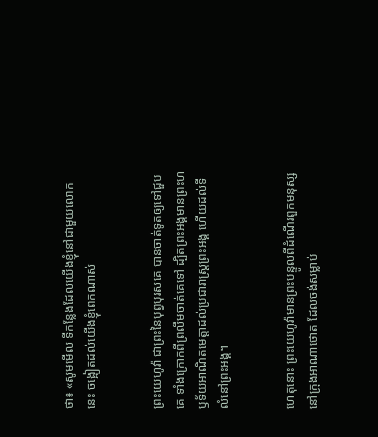ថា៖ «សូមមើល ទីកន្លែងដែលយើងខ្ញុំនៅជា‌មួយលោកនេះ ចង្អៀតដល់យើងខ្ញុំពេកណាស់


ព្រះ‌យេហូវ៉ា ជាព្រះនៃបុព្វ‌បុរសគេ បានចាត់ទូតឲ្យទៅជួបគេ ទាំងក្រោកពីព្រលឹមចាត់គេទៅ ដ្បិតព្រះ‌អង្គមានព្រះ‌ហឫ‌ទ័យអាណិតមេត្តាដល់ប្រជា‌រាស្ត្រព្រះ‌អង្គ ហើយដល់ទីលំនៅព្រះ‌អង្គ។


ហេតុនោះ ព្រះ‌យេហូវ៉ាមានព្រះ‌បន្ទូលពីដំណើរពួកមនុស្ស នៅក្រុងអាណាថោត ដែលចង់សម្លាប់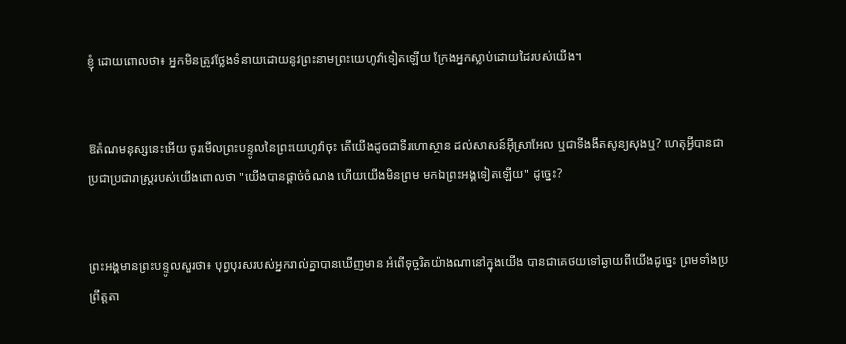ខ្ញុំ ដោយពោលថា៖ អ្នកមិនត្រូវថ្លែងទំនាយដោយនូវព្រះ‌នាមព្រះ‌យេហូវ៉ាទៀតឡើយ ក្រែងអ្នកស្លាប់ដោយដៃរបស់យើង។


ឱតំណមនុស្សនេះអើយ ចូរមើលព្រះ‌បន្ទូលនៃព្រះ‌យេហូវ៉ាចុះ តើយើងដូចជាទីរហោ‌ស្ថាន ដល់សាសន៍អ៊ីស្រា‌អែល ឬជាទីងងឹតសូន្យសុងឬ? ហេតុអ្វីបានជាប្រជាប្រជា‌រាស្ត្ររបស់យើងពោលថា "យើងបានផ្តាច់ចំណង ហើយយើងមិនព្រម មកឯព្រះ‌អង្គទៀតឡើយ" ដូច្នេះ?


ព្រះ‌អង្គមានព្រះ‌បន្ទូលសួរថា៖ បុព្វ‌បុរសរបស់អ្នករាល់គ្នាបានឃើញមាន អំពើទុច្ចរិតយ៉ាងណានៅក្នុងយើង បានជាគេថយទៅឆ្ងាយពីយើងដូច្នេះ ព្រមទាំងប្រព្រឹត្តតា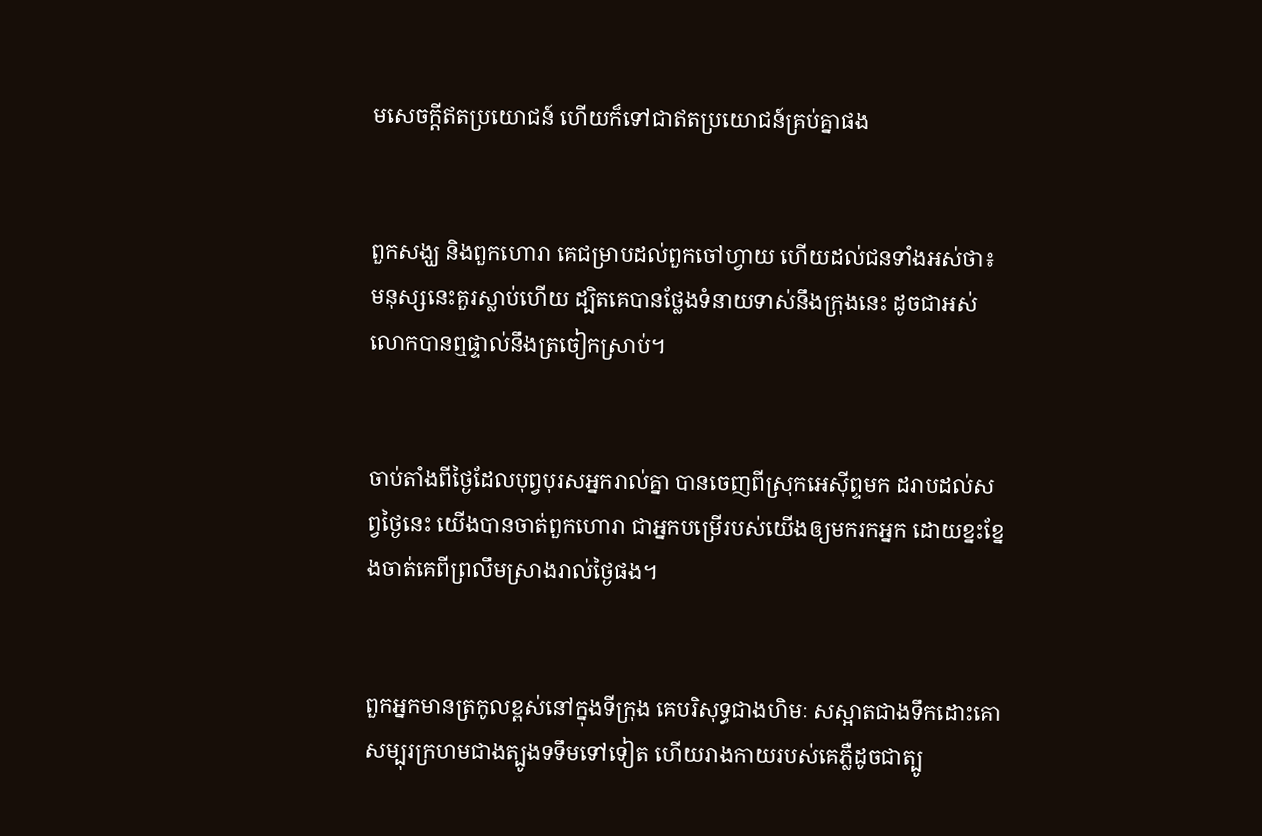មសេចក្ដីឥតប្រយោជន៍ ហើយក៏ទៅជាឥតប្រយោជន៍គ្រប់គ្នាផង


ពួកសង្ឃ និងពួកហោរា គេជម្រាបដល់ពួកចៅ‌ហ្វាយ ហើយដល់ជនទាំងអស់ថា៖ មនុស្សនេះគួរស្លាប់ហើយ ដ្បិតគេបានថ្លែងទំនាយទាស់នឹងក្រុងនេះ ដូចជាអស់លោកបានឮផ្ទាល់នឹងត្រចៀកស្រាប់។


ចាប់តាំងពីថ្ងៃដែលបុព្វ‌បុរសអ្នករាល់គ្នា បានចេញពីស្រុកអេស៊ីព្ទមក ដរាបដល់សព្វថ្ងៃនេះ យើងបានចាត់ពួកហោរា ជាអ្នកបម្រើរបស់យើងឲ្យមករកអ្នក ដោយខ្នះ‌ខ្នែងចាត់គេពីព្រលឹមស្រាងរាល់ថ្ងៃផង។


ពួកអ្នកមានត្រកូលខ្ពស់នៅក្នុងទីក្រុង គេបរិសុទ្ធជាងហិមៈ សស្អាតជាងទឹកដោះគោ សម្បុរក្រហមជាងត្បូងទទឹមទៅទៀត ហើយរាងកាយរបស់គេភ្លឺដូចជាត្បូ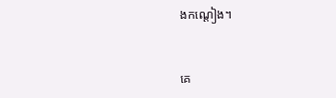ងកណ្តៀង។


គេ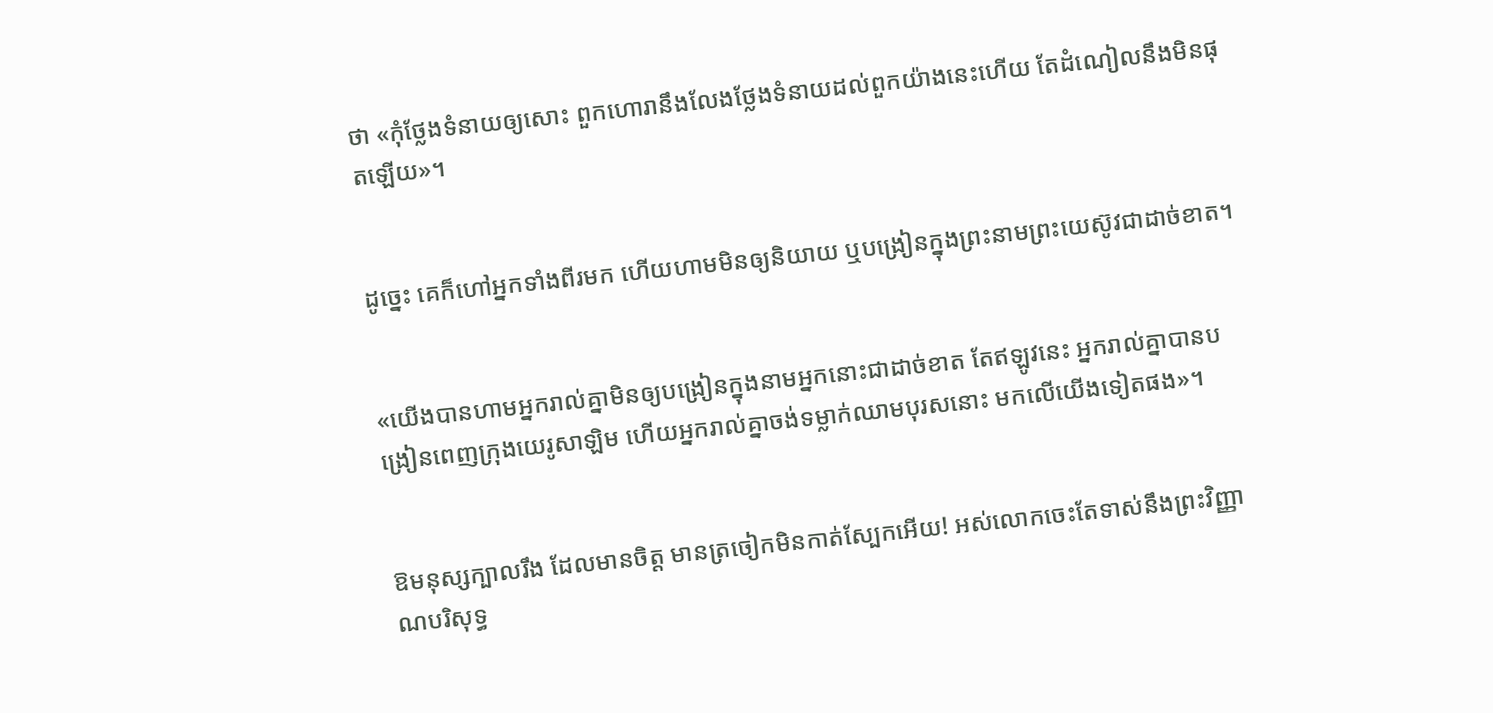ថា «កុំថ្លែងទំនាយឲ្យសោះ ពួកហោរានឹងលែងថ្លែងទំនាយដល់ពួកយ៉ាងនេះហើយ តែដំណៀលនឹងមិនផុតឡើយ»។


ដូច្នេះ គេក៏ហៅអ្នកទាំងពីរមក ហើយហាមមិនឲ្យនិយាយ ឬបង្រៀនក្នុងព្រះ‌នាមព្រះ‌យេស៊ូវជាដាច់ខាត។


«យើងបានហាមអ្នករាល់គ្នាមិនឲ្យបង្រៀនក្នុងនាមអ្នកនោះជាដាច់ខាត តែឥឡូវនេះ អ្នករាល់គ្នាបានបង្រៀនពេញក្រុងយេរូ‌សាឡិម ហើយអ្នករាល់គ្នាចង់ទម្លាក់ឈាមបុរសនោះ មកលើយើងទៀតផង»។


ឱមនុស្សក្បាលរឹង ដែលមានចិត្ត មានត្រចៀកមិនកាត់ស្បែកអើយ! អស់លោកចេះតែទាស់នឹងព្រះ‌វិញ្ញាណបរិសុទ្ធ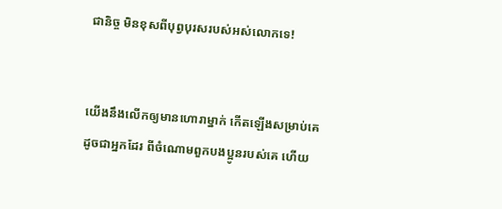ជា‌និច្ច មិនខុសពីបុព្វ‌បុរសរបស់អស់លោកទេ!


យើងនឹងលើកឲ្យមានហោរាម្នាក់ កើតឡើងសម្រាប់គេ ដូចជាអ្នកដែរ ពីចំណោមពួកបងប្អូនរបស់គេ ហើយ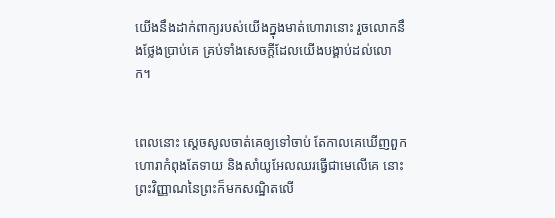យើងនឹងដាក់ពាក្យរបស់យើងក្នុងមាត់ហោរានោះ រួចលោកនឹងថ្លែងប្រាប់គេ គ្រប់ទាំងសេចក្ដីដែលយើងបង្គាប់ដល់លោក។


ពេលនោះ ស្ដេចសូលចាត់គេឲ្យទៅចាប់ តែកាលគេឃើញពួកហោរាកំពុងតែទាយ និងសាំយូ‌អែលឈរធ្វើជាមេលើគេ នោះព្រះ‌វិញ្ញាណនៃព្រះក៏មកសណ្ឋិតលើ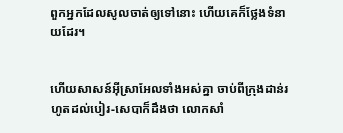ពួកអ្នកដែលសូលចាត់ឲ្យទៅនោះ ហើយគេក៏ថ្លែងទំនាយដែរ។


ហើយសាសន៍អ៊ីស្រា‌អែលទាំងអស់គ្នា ចាប់ពីក្រុងដាន់រហូតដល់បៀរ-សេបាក៏ដឹងថា លោកសាំ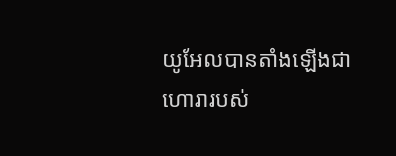យូ‌អែលបានតាំងឡើងជាហោរារបស់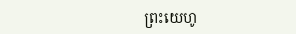ព្រះ‌យេហូ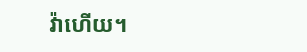វ៉ាហើយ។